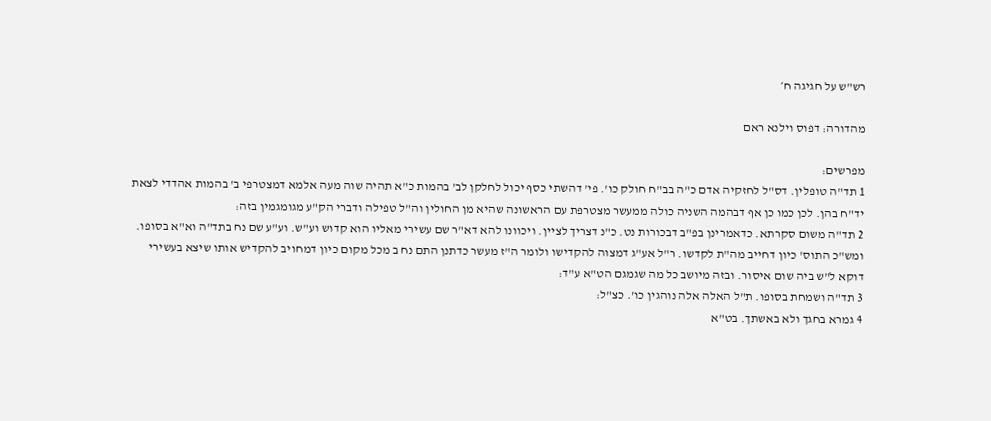רש"ש על חגיגה ח׳

מהדורה: דפוס וילנא ראם

מפרשים:
1 תד"ה טופלין. דס"ל לחזקיה אדם כ"ה בב"ח חולק כו'. פי' דהשתי כסף יכול לחלקן לב' בהמות כ"א תהיה שוה מעה אלמא דמצטרפי ב' בהמות אהדדי לצאת יד"ח בהן. לכן כמו כן אף דבהמה השניה כולה ממעשר מצטרפת עם הראשונה שהיא מן החולין וה"ל טפילה ודברי הק"ע מגומגמין בזה:
2 תד"ה משום סקרתא. כדאמרינן בפ"ב דבכורות נט. כ"נ דצריך לציין. ויכוונו להא דא"ר שם עשירי מאליו הוא קדוש וע"ש. וע"ע שם נח בתד"ה וא"א בסופו. ומש"כ התוס' כיון דחייב מה"ת לקדשו. ר"ל אע"ג דמצוה להקדישו ולומר ה"ז מעשר כדתנן התם נח ב מכל מקום כיון דמחויב להקדיש אותו שיצא בעשירי דוקא ל"ש ביה שום איסור. ובזה מיושב כל מה שגמגם הט"א ע"ד:
3 תד"ה ושמחת בסופו. ת"ל האלה אלה נוהגין כו'. כצ"ל:
4 גמרא בחגך ולא באשתך. בט"א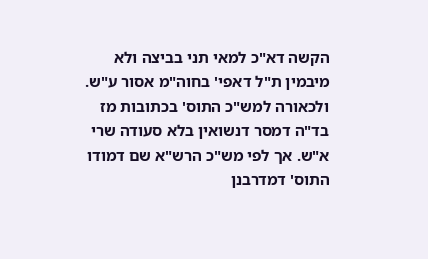הקשה דא"כ למאי תני בביצה ולא מיבמין ת"ל דאפי' בחוה"מ אסור ע"ש. ולכאורה למש"כ התוס' בכתובות מז בד"ה דמסר דנשואין בלא סעודה שרי א"ש. אך לפי מש"כ הרש"א שם דמודו התוס' דמדרבנן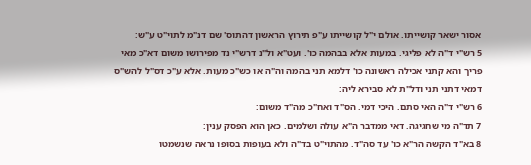אסור ישאר קושייתו. אולם י"ל קושייתו ע"פ תירוץ הראשון דהתוס' שם דנ"מ לתוי"ט ע"ש:
5 רש"י ד"ה לא פליגי. במעות אלא בבהמה כו'. ועט"א ול"נ דרש"י נד מפירושו משום דא"כ מאי פריך והא קתני אכילה ראשונה כו' דלמא תני בהמה וה"ה או כש"כ מעות. אלא ע"כ דס"ל להש"ס דמאי דתני תני ודל"ת לא סבירא ליה:
6 רש"י ד"ה האי סתם. היכי דמי. הס"ד ואח"כ מה"ד משום:
7 תד"ה מי שחגיגה. דאי ממדבר ה"א עולה ושלמים. כאן הוא הפסק ענין:
8 בא"ד הקשה הר"א כו' עד סה"ד. מהתוי"ט בד"ה ולא בעופות בסופו נראה שנשמטו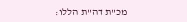מכ"ת דה"ת הללו: